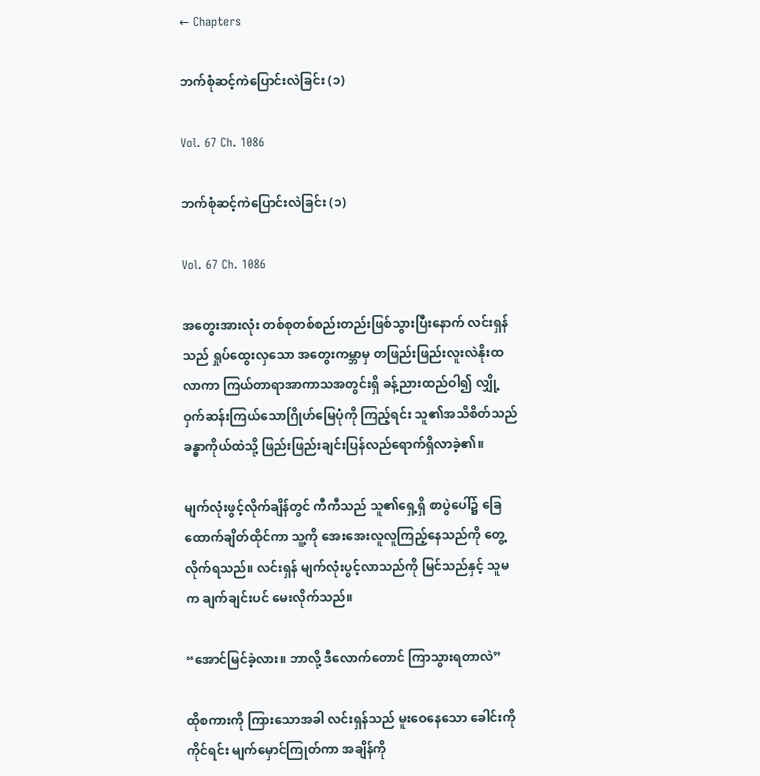← Chapters

ဘက်စုံဆင့်ကဲပြောင်းလဲခြင်း (၁)

Vol. 67 Ch. 1086

ဘက်စုံဆင့်ကဲပြောင်းလဲခြင်း (၁)

Vol. 67 Ch. 1086

အတွေးအားလုံး တစ်စုတစ်စည်းတည်းဖြစ်သွားပြီးနောက် လင်းရှန်သည် ရှုပ်ထွေးလှသော အတွေးကမ္ဘာမှ တဖြည်းဖြည်းလူးလဲနိုးထလာကာ ကြယ်တာရာအာကာသအတွင်းရှိ ခန့်ညားထည်ဝါ၍ လျှို့ဝှက်ဆန်းကြယ်သောဂြိုဟ်မြေပုံကို ကြည့်ရင်း သူ၏အသိစိတ်သည် ခန္ဓာကိုယ်ထဲသို့ ဖြည်းဖြည်းချင်းပြန်လည်ရောက်ရှိလာခဲ့၏။

မျက်လုံးဖွင့်လိုက်ချိန်တွင် ကီကီသည် သူ၏ရှေ့ရှိ စာပွဲပေါ်၌ ခြေထောက်ချိတ်ထိုင်ကာ သူ့ကို အေးအေးလူလူကြည့်နေသည်ကို တွေ့လိုက်ရသည်။ လင်းရှန် မျက်လုံးပွင့်လာသည်ကို မြင်သည်နှင့် သူမက ချက်ချင်းပင် မေးလိုက်သည်။

“အောင်မြင်ခဲ့လား။ ဘာလို့ ဒီလောက်တောင် ကြာသွားရတာလဲ”

ထိုစကားကို ကြားသောအခါ လင်းရှန်သည် မူးဝေနေသော ခေါင်းကို ကိုင်ရင်း မျက်မှောင်ကြုတ်ကာ အချိန်ကို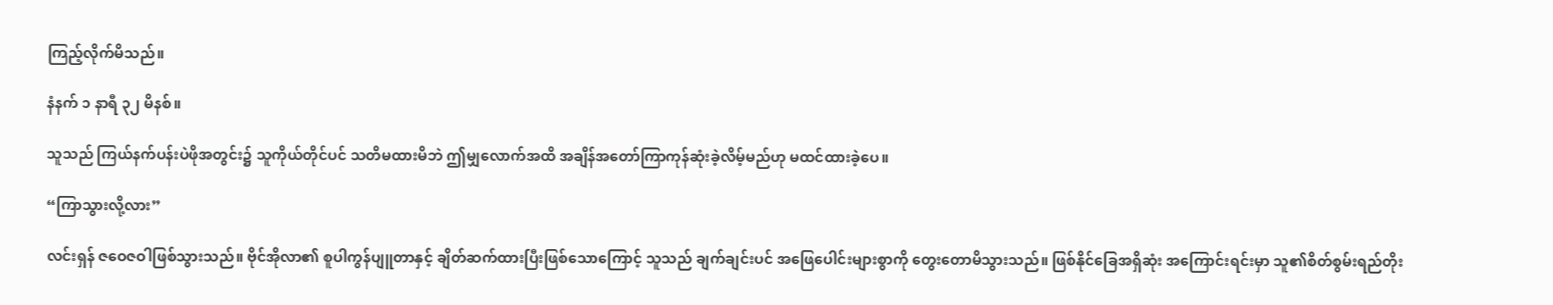ကြည့်လိုက်မိသည်။

နံနက် ၁ နာရီ ၃၂ မိနစ်။

သူသည် ကြယ်နက်ပန်းပဲဖိုအတွင်း၌ သူကိုယ်တိုင်ပင် သတိမထားမိဘဲ ဤမျှလောက်အထိ အချိန်အတော်ကြာကုန်ဆုံးခဲ့လိမ့်မည်ဟု မထင်ထားခဲ့ပေ။

“ကြာသွားလို့လား”

လင်းရှန် ဇဝေဇဝါဖြစ်သွားသည်။ ဗိုင်အိုလာ၏ စူပါကွန်ပျူတာနှင့် ချိတ်ဆက်ထားပြီးဖြစ်သောကြောင့် သူသည် ချက်ချင်းပင် အဖြေပေါင်းများစွာကို တွေးတောမိသွားသည်။ ဖြစ်နိုင်ခြေအရှိဆုံး အကြောင်းရင်းမှာ သူ၏စိတ်စွမ်းရည်တိုး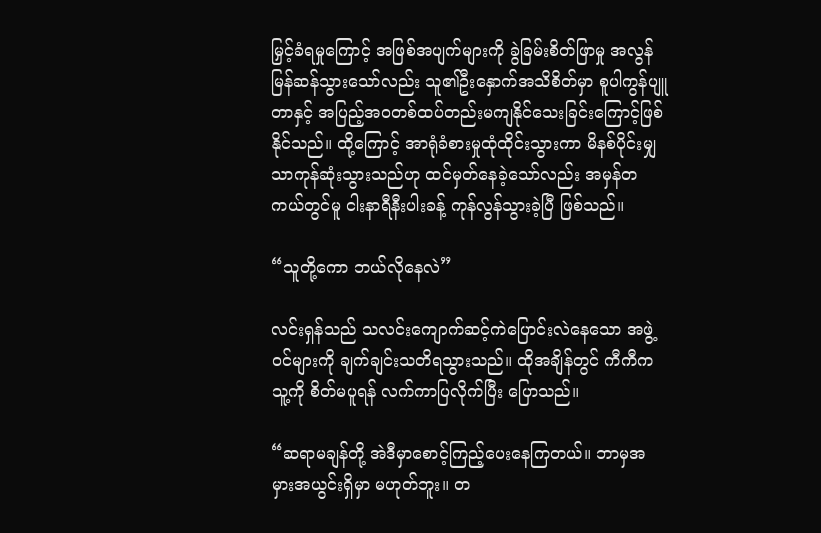မြှင့်ခံရမှုကြောင့် အဖြစ်အပျက်များကို ခွဲခြမ်းစိတ်ဖြာမှု အလွန်မြန်ဆန်သွားသော်လည်း သူ၏ဦးနှောက်အသိစိတ်မှာ စူပါကွန်ပျူတာနှင့် အပြည့်အဝတစ်ထပ်တည်းမကျနိုင်သေးခြင်းကြောင့်ဖြစ်နိုင်သည်။ ထို့ကြောင့် အာရုံခံစားမှုထုံထိုင်းသွားကာ မိနစ်ပိုင်းမျှသာကုန်ဆုံးသွားသည်ဟု ထင်မှတ်နေခဲ့သော်လည်း အမှန်တကယ်တွင်မူ ငါးနာရီနီးပါးခန့် ကုန်လွန်သွားခဲ့ပြီ ဖြစ်သည်။

“သူတို့ကော ဘယ်လိုနေလဲ”

လင်းရှန်သည် သလင်းကျောက်ဆင့်ကဲပြောင်းလဲနေသော အဖွဲ့ဝင်များကို ချက်ချင်းသတိရသွားသည်။ ထိုအချိန်တွင် ကီကီက သူ့ကို စိတ်မပူရန် လက်ကာပြလိုက်ပြီး ပြောသည်။

“ဆရာမချန်တို့ အဲဒီမှာစောင့်ကြည့်ပေးနေကြတယ်။ ဘာမှအမှားအယွင်းရှိမှာ မဟုတ်ဘူး။ တ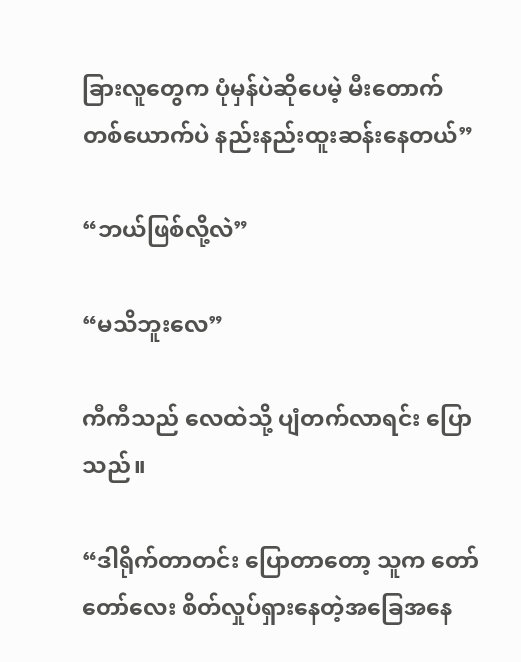ခြားလူတွေက ပုံမှန်ပဲဆိုပေမဲ့ မီးတောက်တစ်ယောက်ပဲ နည်းနည်းထူးဆန်းနေတယ်”

“ဘယ်ဖြစ်လို့လဲ”

“မသိဘူးလေ”

ကီကီသည် လေထဲသို့ ပျံတက်လာရင်း ပြောသည်။

“ဒါရိုက်တာတင်း ပြောတာတော့ သူက တော်တော်လေး စိတ်လှုပ်ရှားနေတဲ့အခြေအနေ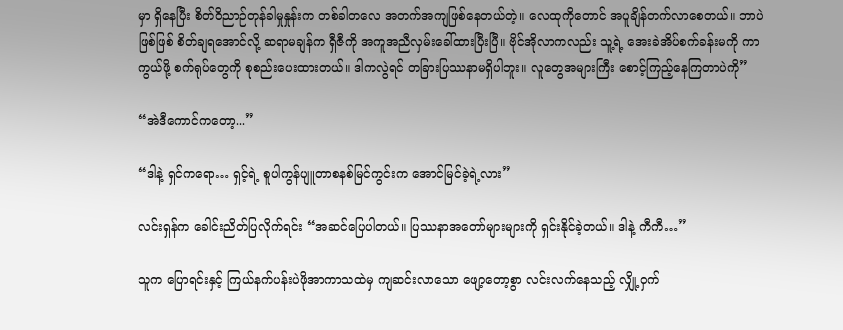မှာ ရှိနေပြီး စိတ်ဝိညာဉ်တုန်ခါမှုနှုန်းက တစ်ခါတလေ အတက်အကျဖြစ်နေတယ်တဲ့။ လေထုကိုတောင် အပူချိန်တက်လာစေတယ်။ ဘာပဲဖြစ်ဖြစ် စိတ်ချရအောင်လို့ ဆရာမချန်က ရှီဇီကို အကူအညီလှမ်းခေါ်ထားပြီးပြီ။ ဗိုင်အိုလာကလည်း သူ့ရဲ့ အေးခဲအိပ်စက်ခန်းမကို ကာကွယ်ဖို့ စက်ရုပ်တွေကို စုစည်းပေးထားတယ်။ ဒါကလွဲရင် တခြားပြဿနာမရှိပါဘူး။ လူတွေအများကြီး စောင့်ကြည့်နေကြတာပဲကို”

“အဲဒီကောင်ကတော့...”

“ဒါနဲ့ ရှင်ကရော… ရှင့်ရဲ့ စူပါကွန်ပျူတာစနစ်မြင်ကွင်းက အောင်မြင်ခဲ့ရဲ့လား”

လင်းရှန်က ခေါင်းညိတ်ပြလိုက်ရင်း “အဆင်ပြေပါတယ်။ ပြဿနာအတော်များများကို ရှင်းနိုင်ခဲ့တယ်။ ဒါနဲ့ ကီကီ…”

သူက ပြောရင်းနှင့် ကြယ်နက်ပန်းပဲဖိုအာကာသထဲမှ ကျဆင်းလာသော ဖျော့တော့စွာ လင်းလက်နေသည့် လျှို့ဝှက်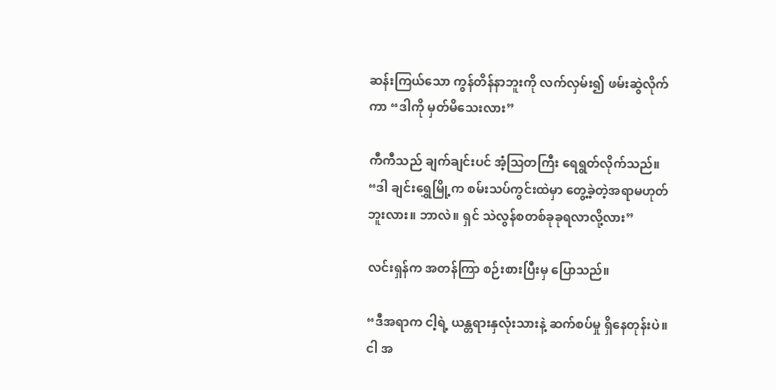ဆန်းကြယ်သော ကွန်တိန်နာဘူးကို လက်လှမ်း၍ ဖမ်းဆွဲလိုက်ကာ “ဒါကို မှတ်မိသေးလား”

ကီကီသည် ချက်ချင်းပင် အံ့ဩတကြီး ရေရွတ်လိုက်သည်။ “ဒါ ချင်းရွှေမြို့က စမ်းသပ်ကွင်းထဲမှာ တွေ့ခဲ့တဲ့အရာမဟုတ်ဘူးလား။ ဘာလဲ။ ရှင် သဲလွန်စတစ်ခုခုရလာလို့လား”

လင်းရှန်က အတန်ကြာ စဉ်းစားပြီးမှ ပြောသည်။

“ဒီအရာက ငါ့ရဲ့ ယန္တရားနှလုံးသားနဲ့ ဆက်စပ်မှု ရှိနေတုန်းပဲ။ ငါ အ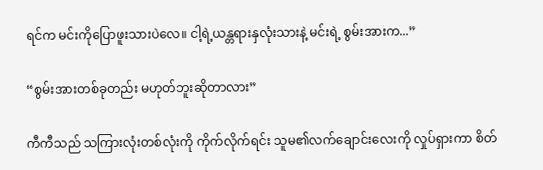ရင်က မင်းကိုပြောဖူးသားပဲလေ။ ငါ့ရဲ့ယန္တရားနှလုံးသားနဲ့ မင်းရဲ့ စွမ်းအားက...”

“စွမ်းအားတစ်ခုတည်း မဟုတ်ဘူးဆိုတာလား”

ကီကီသည် သကြားလုံးတစ်လုံးကို ကိုက်လိုက်ရင်း သူမ၏လက်ချောင်းလေးကို လှုပ်ရှားကာ စိတ်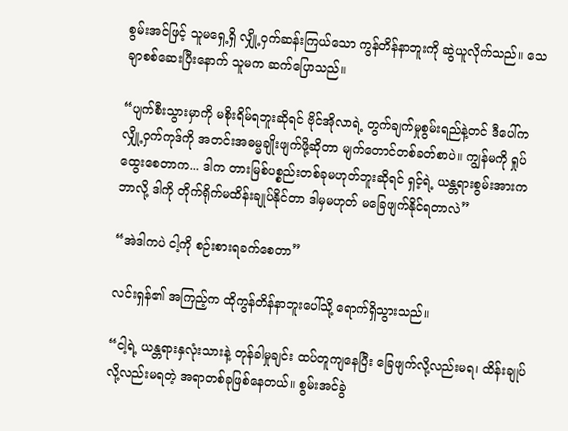စွမ်းအင်ဖြင့် သူမရှေ့ရှိ လျှို့ဝှက်ဆန်းကြယ်သော ကွန်တိန်နာဘူးကို ဆွဲယူလိုက်သည်။ သေချာစစ်ဆေးပြီးနောက် သူမက ဆက်ပြောသည်။

“ပျက်စီးသွားမှာကို မစိုးရိမ်ရဘူးဆိုရင် ဗိုင်အိုလာရဲ့ တွက်ချက်မှုစွမ်းရည်နဲ့တင် ဒီပေါ်က လျှို့ဝှက်ကုဒ်ကို အတင်းအဓမ္မချိုးဖျက်ဖို့ဆိုတာ မျက်တောင်တစ်ခတ်စာပဲ။ ကျွန်မကို ရှုပ်ထွေးစေတာက... ဒါက တားမြစ်ပစ္စည်းတစ်ခုမဟုတ်ဘူးဆိုရင် ရှင့်ရဲ့ ယန္တရားစွမ်းအားက ဘာလို့ ဒါကို တိုက်ရိုက်မထိန်းချုပ်နိုင်တာ ဒါမှမဟုတ် မခြေဖျက်နိုင်ရတာလဲ”

“အဲဒါကပဲ ငါ့ကို စဉ်းစားရခက်စေတာ”

လင်းရှန်၏ အကြည့်က ထိုကွန်တိန်နာဘူးပေါ်သို့ ရောက်ရှိသွားသည်။

“ငါ့ရဲ့ ယန္တရားနှလုံးသားနဲ့ တုန်ခါမှုချင်း ထပ်တူကျနေပြီး ခြေဖျက်လို့လည်းမရ၊ ထိန်းချုပ်လို့လည်းမရတဲ့ အရာတစ်ခုဖြစ်နေတယ်။ စွမ်းအင်ခွဲ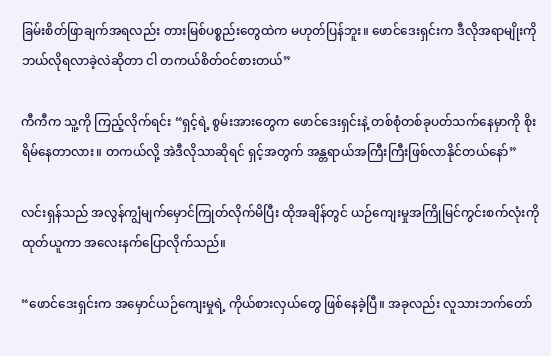ခြမ်းစိတ်ဖြာချက်အရလည်း တားမြစ်ပစ္စည်းတွေထဲက မဟုတ်ပြန်ဘူး။ ဖောင်ဒေးရှင်းက ဒီလိုအရာမျိုးကို ဘယ်လိုရလာခဲ့လဲဆိုတာ ငါ တကယ်စိတ်ဝင်စားတယ်”

ကီကီက သူ့ကို ကြည့်လိုက်ရင်း “ရှင့်ရဲ့ စွမ်းအားတွေက ဖောင်ဒေးရှင်းနဲ့ တစ်စုံတစ်ခုပတ်သက်နေမှာကို စိုးရိမ်နေတာလား။ တကယ်လို့ အဲဒီလိုသာဆိုရင် ရှင့်အတွက် အန္တရာယ်အကြီးကြီးဖြစ်လာနိုင်တယ်နော်”

လင်းရှန်သည် အလွန်ကျွံမျက်မှောင်ကြုတ်လိုက်မိပြီး ထိုအချိန်တွင် ယဉ်ကျေးမှုအကြိုမြင်ကွင်းစက်လုံးကို ထုတ်ယူကာ အလေးနက်ပြောလိုက်သည်။

“ဖောင်ဒေးရှင်းက အမှောင်ယဉ်ကျေးမှုရဲ့ ကိုယ်စားလှယ်တွေ ဖြစ်နေခဲ့ပြီ။ အခုလည်း လူသားဘက်တော်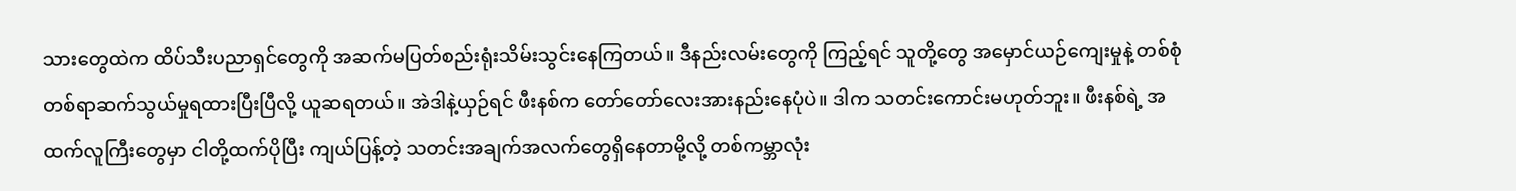သားတွေထဲက ထိပ်သီးပညာရှင်တွေကို အဆက်မပြတ်စည်းရုံးသိမ်းသွင်းနေကြတယ်။ ဒီနည်းလမ်းတွေကို ကြည့်ရင် သူတို့တွေ အမှောင်ယဉ်ကျေးမှုနဲ့ တစ်စုံတစ်ရာဆက်သွယ်မှုရထားပြီးပြီလို့ ယူဆရတယ်။ အဲဒါနဲ့ယှဉ်ရင် ဖီးနစ်က တော်တော်လေးအားနည်းနေပုံပဲ။ ဒါက သတင်းကောင်းမဟုတ်ဘူး။ ဖီးနစ်ရဲ့ အထက်လူကြီးတွေမှာ ငါတို့ထက်ပိုပြီး ကျယ်ပြန့်တဲ့ သတင်းအချက်အလက်တွေရှိနေတာမို့လို့ တစ်ကမ္ဘာလုံး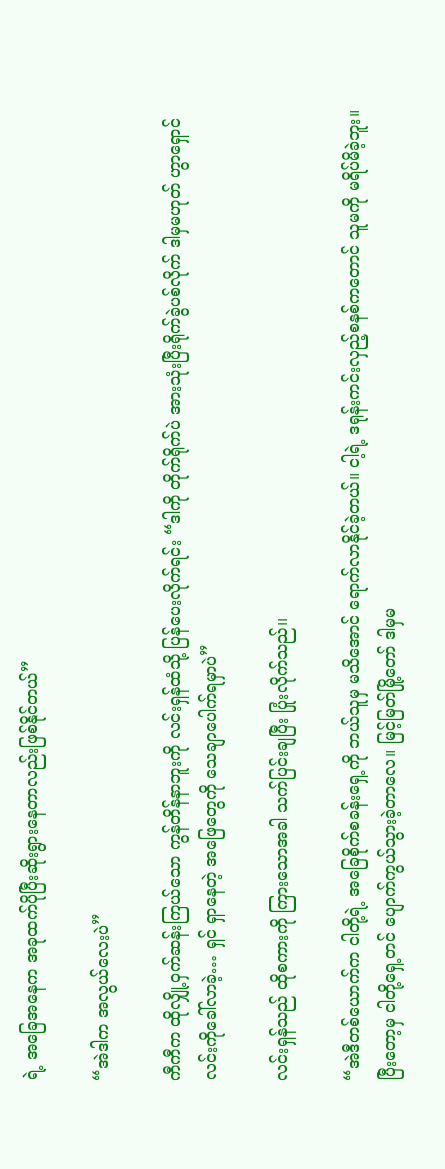ရဲ့ အခြေအနေက အခုထက်ပိုပြီးဆိုးရွားနေတာလည်းဖြစ်နိုင်တယ်”

“အဲဒါက အလွယ်လေးပဲ”

ကီကီက ထိုလျှို့ဝှက်ဆန်းကြယ်သော ကွန်တိန်နာဘူးကို လင်းရှန်ထံသို့ ပြန်ပေးလိုက်ရင်း “ဒါကို တိုက်ရိုက်ပဲ အားသုံးပြီးရိုက်ခွဲပစ်လိုက် ဒါမှမဟုတ် ဟွာရှောင်လင်းကိုခေါ်လာခဲ့… ရှင် ရှာနေတဲ့ အဖြေတွေကို သေချာပေါက်ရမှာပဲ”

လင်းရှန်သည် ထိုစကားကို ကြားသောအခါ သက်ပြင်းချပြီး ပြုံးလိုက်သည်၊၊

“အဲဒီတစ်ယောက်က ငါတို့ရဲ့ အခြေစိုက်စခန်းရှေ့ကို ဘယ်သူမှ မသိအောင် ရောက်လာနိုင်ခဲ့တယ်။ ငါ့ရဲ့ ဒရုန်းကင်းလှည့်စနစ်ကတောင် သူမကို မရိပ်မိခဲ့ဘူး။ ပြီးတော့မှ ငါတို့ရှေ့တင် ပျောက်ကွယ်သွားခဲ့တာလေ။ မြင့်မြတ်မြို့တော် ဒါမှမ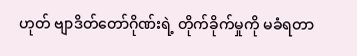ဟုတ် ဗျာဒိတ်တော်ဂိုဏ်းရဲ့ တိုက်ခိုက်မှုကို မခံရတာ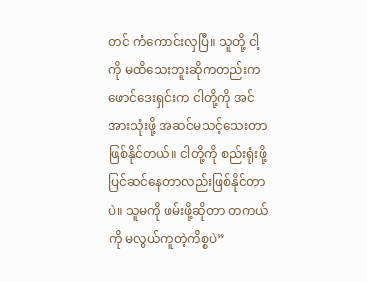တင် ကံကောင်းလှပြီ။ သူတို့ ငါ့ကို မထိသေးဘူးဆိုကတည်းက ဖောင်ဒေးရှင်းက ငါတို့ကို အင်အားသုံးဖို့ အဆင်မသင့်သေးတာဖြစ်နိုင်တယ်။ ငါတို့ကို စည်းရုံးဖို့ ပြင်ဆင်နေတာလည်းဖြစ်နိုင်တာပဲ။ သူမကို ဖမ်းဖို့ဆိုတာ တကယ်ကို မလွယ်ကူတဲ့ကိစ္စပဲ”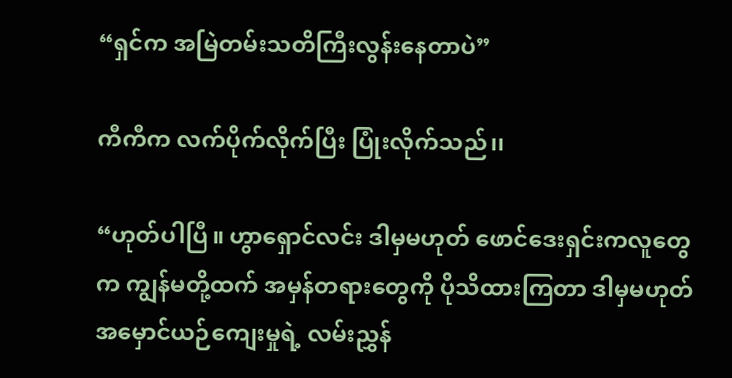“ရှင်က အမြဲတမ်းသတိကြီးလွန်းနေတာပဲ”

ကီကီက လက်ပိုက်လိုက်ပြီး ပြုံးလိုက်သည်၊၊

“ဟုတ်ပါပြီ။ ဟွာရှောင်လင်း ဒါမှမဟုတ် ဖောင်ဒေးရှင်းကလူတွေက ကျွန်မတို့ထက် အမှန်တရားတွေကို ပိုသိထားကြတာ ဒါမှမဟုတ် အမှောင်ယဉ်ကျေးမှုရဲ့ လမ်းညွှန်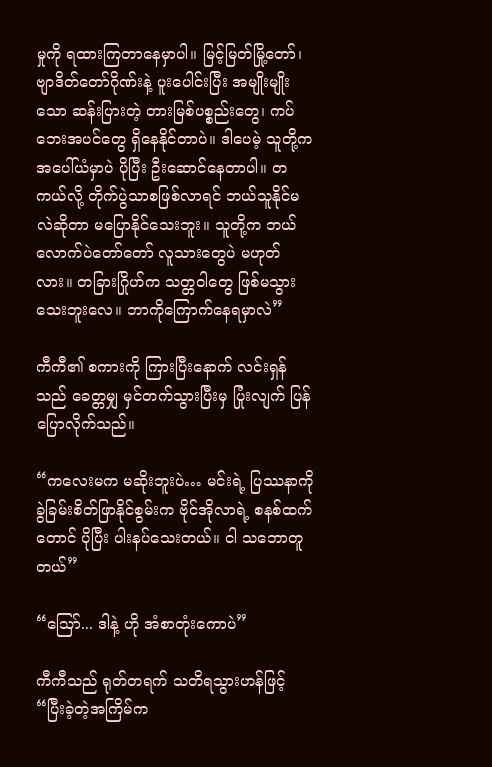မှုကို ရထားကြတာနေမှာပါ။ မြင့်မြတ်မြို့တော်၊ ဗျာဒိတ်တော်ဂိုဏ်းနဲ့ ပူးပေါင်းပြီး အမျိုးမျိုးသော ဆန်းပြားတဲ့ တားမြစ်ပစ္စည်းတွေ၊ ကပ်ဘေးအပင်တွေ ရှိနေနိုင်တာပဲ။ ဒါပေမဲ့ သူတို့က အပေါ်ယံမှာပဲ ပိုပြီး ဦးဆောင်နေတာပါ။ တကယ်လို့ တိုက်ပွဲသာစဖြစ်လာရင် ဘယ်သူနိုင်မလဲဆိုတာ မပြောနိုင်သေးဘူး။ သူတို့က ဘယ်လောက်ပဲတော်တော် လူသားတွေပဲ မဟုတ်လား။ တခြားဂြိုဟ်က သတ္တဝါတွေ ဖြစ်မသွားသေးဘူးလေ။ ဘာကိုကြောက်နေရမှာလဲ”

ကီကီ၏ စကားကို ကြားပြီးနောက် လင်းရှန်သည် ခေတ္တမျှ မှင်တက်သွားပြီးမှ ပြုံးလျက် ပြန်ပြောလိုက်သည်။

“ကလေးမက မဆိုးဘူးပဲ… မင်းရဲ့ ပြဿနာကို ခွဲခြမ်းစိတ်ဖြာနိုင်စွမ်းက ဗိုင်အိုလာရဲ့ စနစ်ထက်တောင် ပိုပြီး ပါးနပ်သေးတယ်။ ငါ သဘောတူတယ်”

“ဩော်... ဒါနဲ့ ဟို အံစာတုံးကောပဲ”

ကီကီသည် ရုတ်တရက် သတိရသွားဟန်ဖြင့် “ပြီးခဲ့တဲ့အကြိမ်က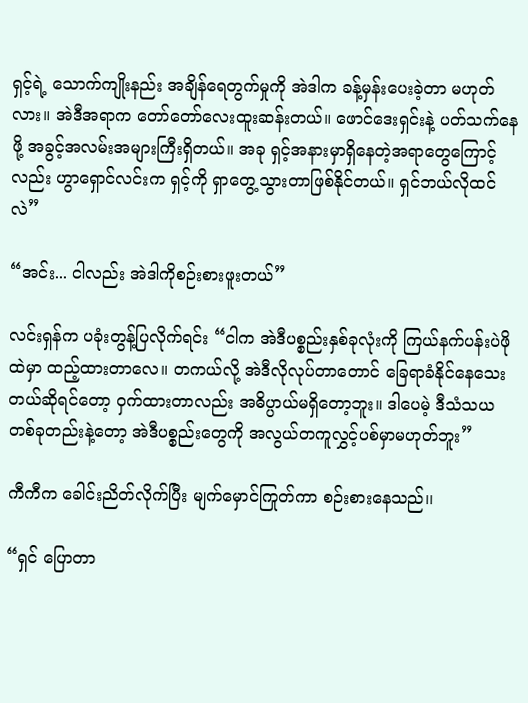ရှင့်ရဲ့ သောက်ကျိုးနည်း အချိန်ရေတွက်မှုကို အဲဒါက ခန့်မှန်းပေးခဲ့တာ မဟုတ်လား။ အဲဒီအရာက တော်တော်လေးထူးဆန်းတယ်။ ဖောင်ဒေးရှင်းနဲ့ ပတ်သက်နေဖို့ အခွင့်အလမ်းအများကြီးရှိတယ်။ အခု ရှင့်အနားမှာရှိနေတဲ့အရာတွေကြောင့်လည်း ဟွာရှောင်လင်းက ရှင့်ကို ရှာတွေ့သွားတာဖြစ်နိုင်တယ်။ ရှင်ဘယ်လိုထင်လဲ”

“အင်း... ငါလည်း အဲဒါကိုစဉ်းစားဖူးတယ်”

လင်းရှန်က ပခုံးတွန့်ပြလိုက်ရင်း “ငါက အဲဒီပစ္စည်းနှစ်ခုလုံးကို ကြယ်နက်ပန်းပဲဖိုထဲမှာ ထည့်ထားတာလေ။ တကယ်လို့ အဲဒီလိုလုပ်တာတောင် ခြေရာခံနိုင်နေသေးတယ်ဆိုရင်တော့ ဝှက်ထားတာလည်း အဓိပ္ပာယ်မရှိတော့ဘူး။ ဒါပေမဲ့ ဒီသံသယတစ်ခုတည်းနဲ့တော့ အဲဒီပစ္စည်းတွေကို အလွယ်တကူလွှင့်ပစ်မှာမဟုတ်ဘူး”

ကီကီက ခေါင်းညိတ်လိုက်ပြီး မျက်မှောင်ကြုတ်ကာ စဉ်းစားနေသည်၊၊

“ရှင် ပြောတာ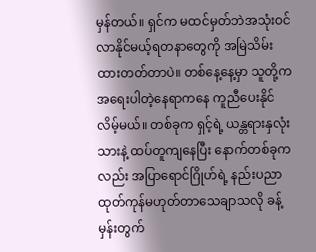မှန်တယ်။ ရှင်က မထင်မှတ်ဘဲအသုံးဝင်လာနိုင်မယ့်ရတနာတွေကို အမြဲသိမ်းထားတတ်တာပဲ။ တစ်နေ့နေ့မှာ သူတို့က အရေးပါတဲ့နေရာကနေ ကူညီပေးနိုင်လိမ့်မယ်။ တစ်ခုက ရှင့်ရဲ့ ယန္တရားနှလုံးသားနဲ့ ထပ်တူကျနေပြီး နောက်တစ်ခုကလည်း အပြာရောင်ဂြိုဟ်ရဲ့ နည်းပညာထုတ်ကုန်မဟုတ်တာသေချာသလို ခန့်မှန်းတွက်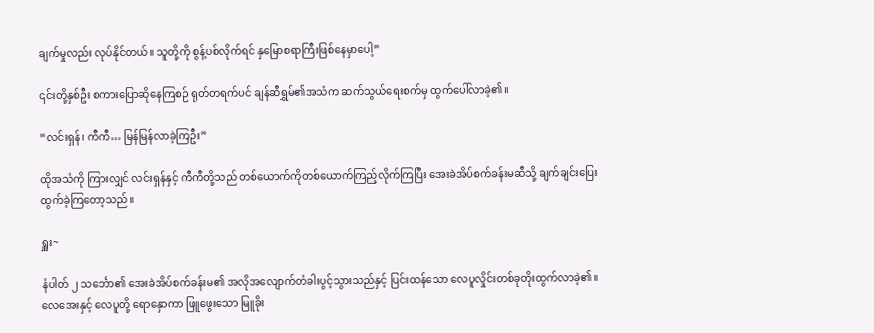ချက်မှုလည်း လုပ်နိုင်တယ်။ သူတို့ကို စွန့်ပစ်လိုက်ရင် နှမြောစရာကြီးဖြစ်နေမှာပေါ့”

၎င်းတို့နှစ်ဦး စကားပြောဆိုနေကြစဉ် ရုတ်တရက်ပင် ချန်ဆီရွှမ်၏အသံက ဆက်သွယ်ရေးစက်မှ ထွက်ပေါ်လာခဲ့၏။

“လင်းရှန်၊ ကီကီ… မြန်မြန်လာခဲ့ကြဦး”

ထိုအသံကို ကြားလျှင် လင်းရှန်နှင့် ကီကီတို့သည် တစ်ယောက်ကိုတစ်ယောက်ကြည့်လိုက်ကြပြီး အေးခဲအိပ်စက်ခန်းမဆီသို့ ချက်ချင်းပြေးထွက်ခဲ့ကြတော့သည်။

ရှူး~

နံပါတ် ၂ သင်္ဘော၏ အေးခဲအိပ်စက်ခန်းမ၏ အလိုအလျောက်တံခါးပွင့်သွားသည်နှင့် ပြင်းထန်သော လေပူလှိုင်းတစ်ခုတိုးထွက်လာခဲ့၏။ လေအေးနှင့် လေပူတို့ ရောနှောကာ ဖြူဖွေးသော မြူခိုး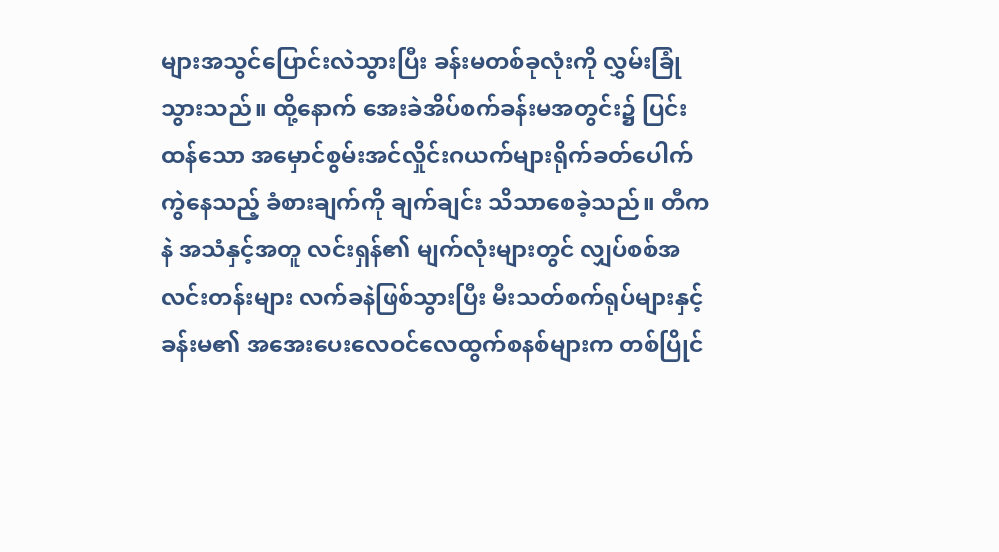များအသွင်ပြောင်းလဲသွားပြီး ခန်းမတစ်ခုလုံးကို လွှမ်းခြုံသွားသည်။ ထို့နောက် အေးခဲအိပ်စက်ခန်းမအတွင်း၌ ပြင်းထန်သော အမှောင်စွမ်းအင်လှိုင်းဂယက်များရိုက်ခတ်ပေါက်ကွဲနေသည့် ခံစားချက်ကို ချက်ချင်း သိသာစေခဲ့သည်။ တီကနဲ အသံနှင့်အတူ လင်းရှန်၏ မျက်လုံးများတွင် လျှပ်စစ်အလင်းတန်းများ လက်ခနဲဖြစ်သွားပြီး မီးသတ်စက်ရုပ်များနှင့် ခန်းမ၏ အအေးပေးလေဝင်လေထွက်စနစ်များက တစ်ပြိုင်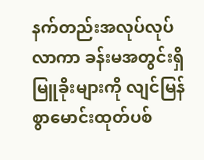နက်တည်းအလုပ်လုပ်လာကာ ခန်းမအတွင်းရှိ မြူခိုးများကို လျင်မြန်စွာမောင်းထုတ်ပစ်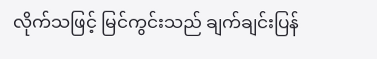လိုက်သဖြင့် မြင်ကွင်းသည် ချက်ချင်းပြန်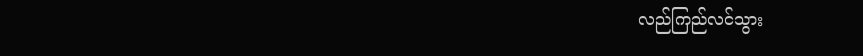လည်ကြည်လင်သွား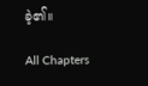ခဲ့၏။

All Chapters